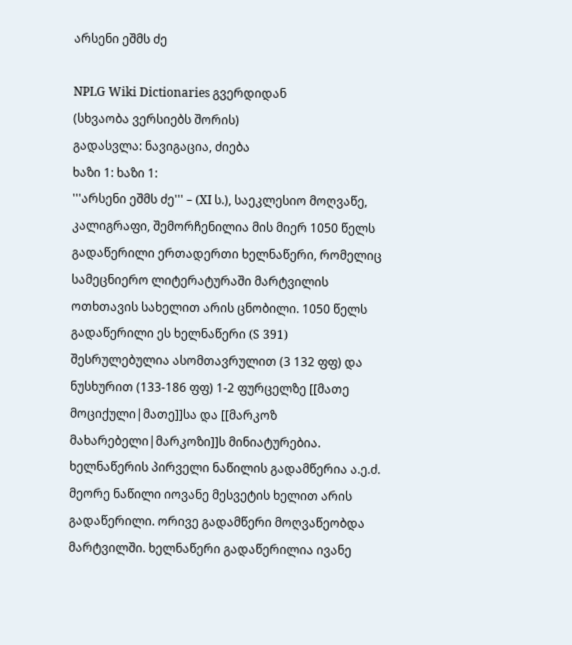არსენი ეშმს ძე

NPLG Wiki Dictionaries გვერდიდან
(სხვაობა ვერსიებს შორის)
გადასვლა: ნავიგაცია, ძიება
ხაზი 1: ხაზი 1:
'''არსენი ეშმს ძე''' – (XI ს.), საეკლესიო მოღვაწე, კალიგრაფი, შემორჩენილია მის მიერ 1050 წელს გადაწერილი ერთადერთი ხელნაწერი, რომელიც სამეცნიერო ლიტერატურაში მარტვილის ოთხთავის სახელით არის ცნობილი. 1050 წელს გადაწერილი ეს ხელნაწერი (S 391) შესრულებულია ასომთავრულით (3 132 ფფ) და ნუსხურით (133-186 ფფ) 1-2 ფურცელზე [[მათე მოციქული|მათე]]სა და [[მარკოზ მახარებელი|მარკოზი]]ს მინიატურებია. ხელნაწერის პირველი ნაწილის გადამწერია ა.ე.ძ. მეორე ნაწილი იოვანე მესვეტის ხელით არის გადაწერილი. ორივე გადამწერი მოღვაწეობდა მარტვილში. ხელნაწერი გადაწერილია ივანე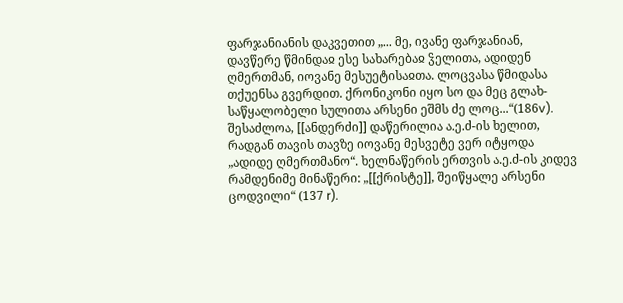ფარჯანიანის დაკვეთით „... მე, ივანე ფარჯანიან, დავწერე წმინდაჲ ესე სახარებაჲ ჴელითა, ადიდენ ღმერთმან, იოვანე მესუეტისაჲთა. ლოცვასა წმიდასა თქუენსა გვერდით. ქრონიკონი იყო სო და მეც გლახ-საწყალობელი სულითა არსენი ეშმს ძე ლოც...“(186v). შესაძლოა, [[ანდერძი]] დაწერილია ა.ე.ძ-ის ხელით, რადგან თავის თავზე იოვანე მესვეტე ვერ იტყოდა „ადიდე ღმერთმანო“. ხელნაწერის ერთვის ა.ე.ძ-ის კიდევ რამდენიმე მინაწერი: „[[ქრისტე]], შეიწყალე არსენი ცოდვილი“ (137 r).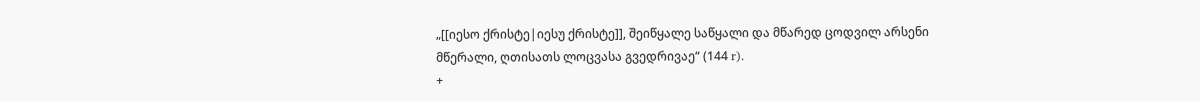„[[იესო ქრისტე|იესუ ქრისტე]], შეიწყალე საწყალი და მწარედ ცოდვილ არსენი მწერალი, ღთისათს ლოცვასა გვედრივაე“ (144 r).
+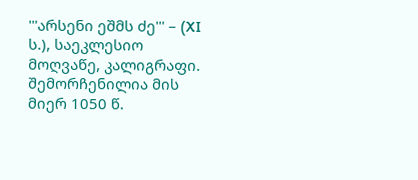'''არსენი ეშმს ძე''' – (XI ს.), საეკლესიო მოღვაწე, კალიგრაფი. შემორჩენილია მის მიერ 1050 წ.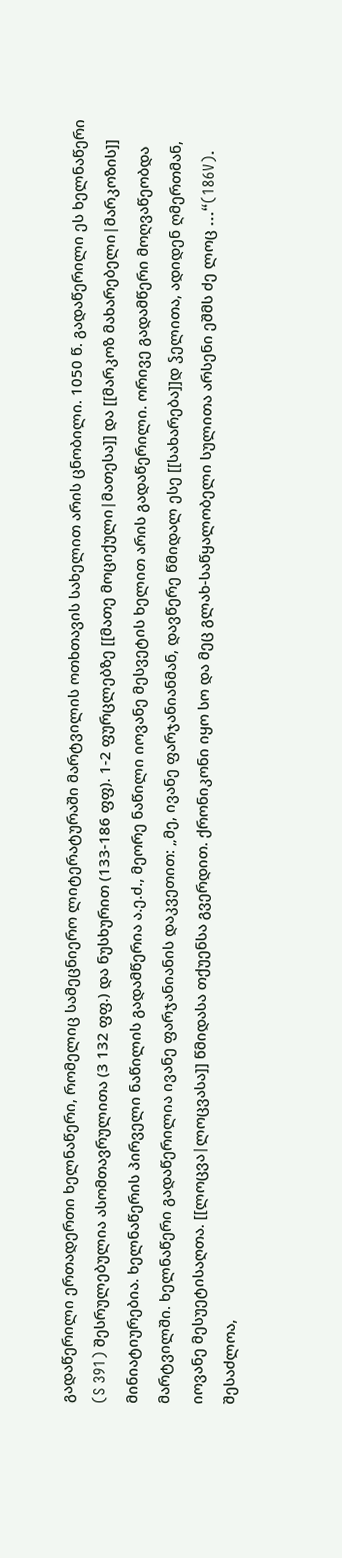გადაწერილი ერთადერთი ხელნაწერი, რომელიც სამეცნიერო ლიტერატურაში მარტვილის ოთხთავის სახელით არის ცნობილი. 1050 წ. გადაწერილი ეს ხელნაწერი (S 391) შესრულებულია ასომთავრულითა (3 132 ფფ.) და ნუსხურით (133-186 ფფ). 1-2 ფურცლებზე [[მათე მოციქული|მათესა]] და [[მარკოზ მახარებელი|მარკოზის]] მინიატიურებია. ხელნაწერის პირველი ნაწილის გადამწერია ა.ე.ძ., მეორე ნაწილი იოვანე მესვეტის ხელით არის გადაწერილი. ორივე გადამწერი მოღვაწეობდა მარტვილში. ხელნაწერი გადაწერილია ივანე ფარჯანიანის დაკვეთით: „მე, ივანე ფარჯანიანმან, დავწერე წმიდალ ესე [[სახარება]]დ ჴელითა, ადიდენ ღმერთმან, იოვანე მესუეტისაღთა. [[ლოცვა|ლოცვასა]] წმიდასა თქუენსა გვერდით. ქრონიკონი იყო სო და მეც გლახ-საწყალობელი სულითა არსენი ეშმს ძე ლოც ...“(186V). შესაძლოა,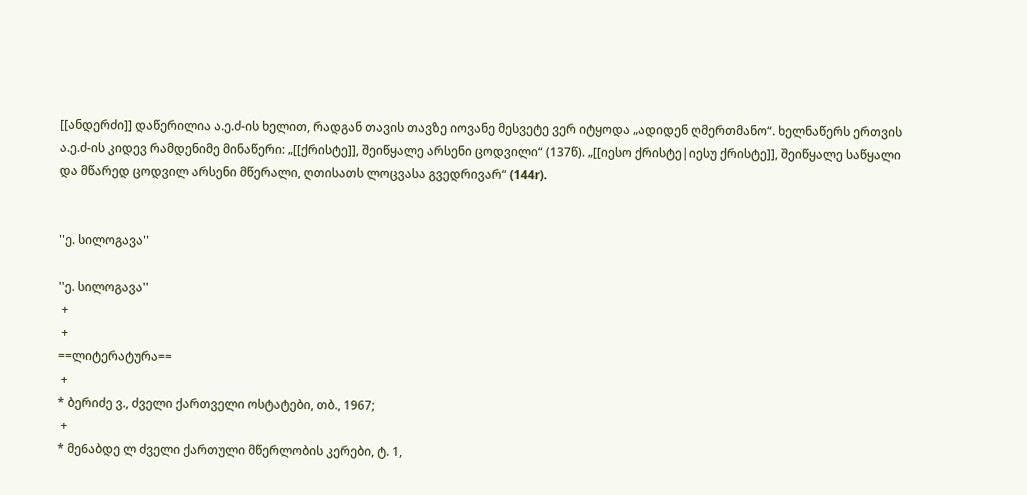[[ანდერძი]] დაწერილია ა.ე.ძ-ის ხელით, რადგან თავის თავზე იოვანე მესვეტე ვერ იტყოდა „ადიდენ ღმერთმანო“. ხელნაწერს ერთვის ა.ე.ძ-ის კიდევ რამდენიმე მინაწერი: „[[ქრისტე]], შეიწყალე არსენი ცოდვილი“ (137წ). „[[იესო ქრისტე|იესუ ქრისტე]], შეიწყალე საწყალი და მწარედ ცოდვილ არსენი მწერალი, ღთისათს ლოცვასა გვედრივარ“ (144r).


''ე. სილოგავა''

''ე. სილოგავა''
 +
 +
==ლიტერატურა==
 +
* ბერიძე ვ., ძველი ქართველი ოსტატები, თბ., 1967;
 +
* მე6აბდე ლ ძველი ქართული მწერლობის კერები, ტ. 1,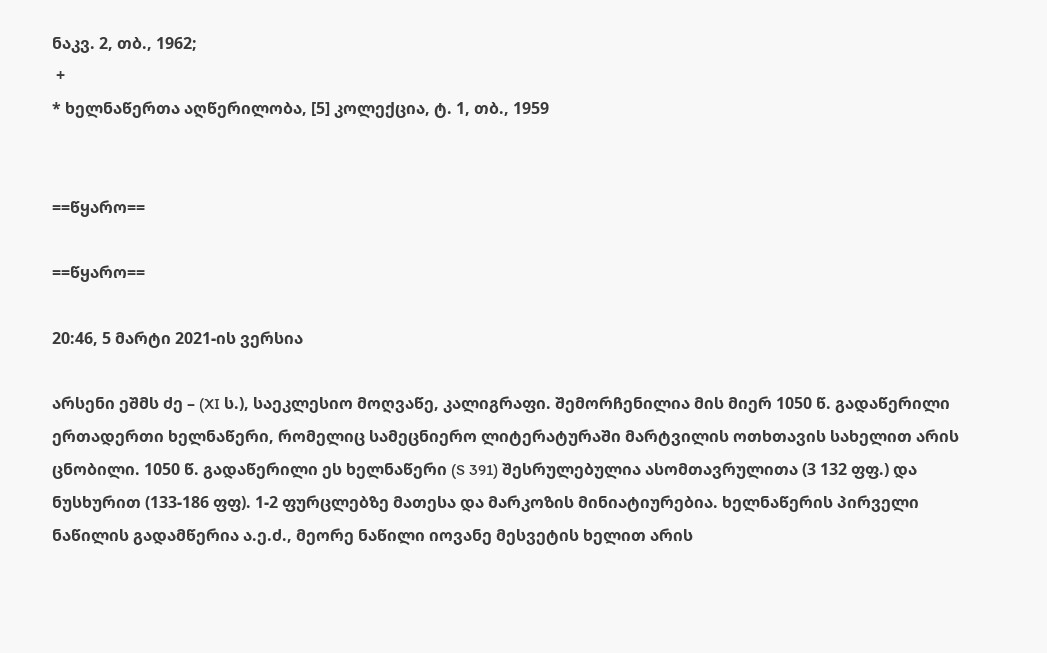ნაკვ. 2, თბ., 1962;
 +
* ხელნაწერთა აღწერილობა, [5] კოლექცია, ტ. 1, თბ., 1959


==წყარო==

==წყარო==

20:46, 5 მარტი 2021-ის ვერსია

არსენი ეშმს ძე – (XI ს.), საეკლესიო მოღვაწე, კალიგრაფი. შემორჩენილია მის მიერ 1050 წ. გადაწერილი ერთადერთი ხელნაწერი, რომელიც სამეცნიერო ლიტერატურაში მარტვილის ოთხთავის სახელით არის ცნობილი. 1050 წ. გადაწერილი ეს ხელნაწერი (S 391) შესრულებულია ასომთავრულითა (3 132 ფფ.) და ნუსხურით (133-186 ფფ). 1-2 ფურცლებზე მათესა და მარკოზის მინიატიურებია. ხელნაწერის პირველი ნაწილის გადამწერია ა.ე.ძ., მეორე ნაწილი იოვანე მესვეტის ხელით არის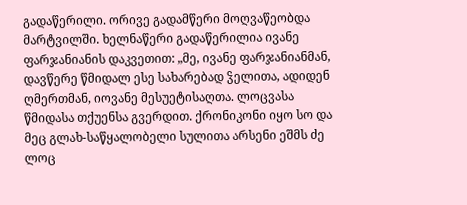გადაწერილი. ორივე გადამწერი მოღვაწეობდა მარტვილში. ხელნაწერი გადაწერილია ივანე ფარჯანიანის დაკვეთით: „მე, ივანე ფარჯანიანმან, დავწერე წმიდალ ესე სახარებად ჴელითა, ადიდენ ღმერთმან, იოვანე მესუეტისაღთა. ლოცვასა წმიდასა თქუენსა გვერდით. ქრონიკონი იყო სო და მეც გლახ-საწყალობელი სულითა არსენი ეშმს ძე ლოც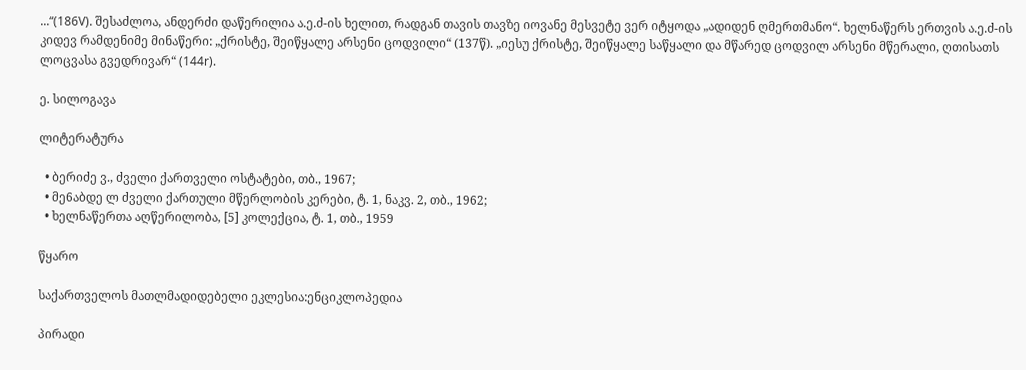...“(186V). შესაძლოა, ანდერძი დაწერილია ა.ე.ძ-ის ხელით, რადგან თავის თავზე იოვანე მესვეტე ვერ იტყოდა „ადიდენ ღმერთმანო“. ხელნაწერს ერთვის ა.ე.ძ-ის კიდევ რამდენიმე მინაწერი: „ქრისტე, შეიწყალე არსენი ცოდვილი“ (137წ). „იესუ ქრისტე, შეიწყალე საწყალი და მწარედ ცოდვილ არსენი მწერალი, ღთისათს ლოცვასა გვედრივარ“ (144r).

ე. სილოგავა

ლიტერატურა

  • ბერიძე ვ., ძველი ქართველი ოსტატები, თბ., 1967;
  • მე6აბდე ლ ძველი ქართული მწერლობის კერები, ტ. 1, ნაკვ. 2, თბ., 1962;
  • ხელნაწერთა აღწერილობა, [5] კოლექცია, ტ. 1, თბ., 1959

წყარო

საქართველოს მათლმადიდებელი ეკლესია:ენციკლოპედია

პირადი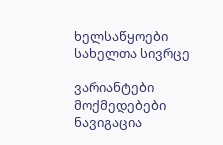ხელსაწყოები
სახელთა სივრცე

ვარიანტები
მოქმედებები
ნავიგაცია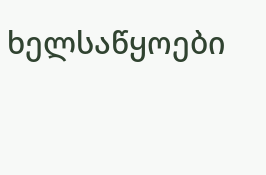ხელსაწყოები